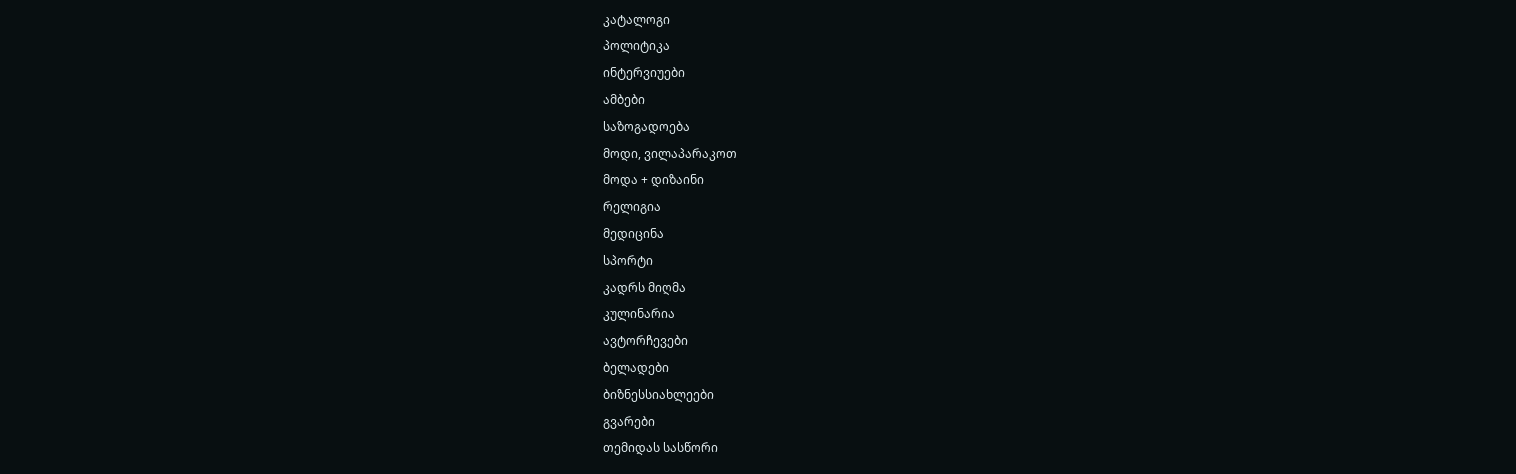კატალოგი
პოლიტიკა
ინტერვიუები
ამბები
საზოგადოება
მოდი, ვილაპარაკოთ
მოდა + დიზაინი
რელიგია
მედიცინა
სპორტი
კადრს მიღმა
კულინარია
ავტორჩევები
ბელადები
ბიზნესსიახლეები
გვარები
თემიდას სასწორი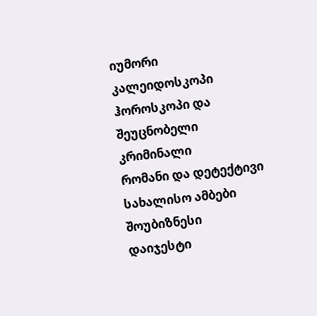იუმორი
კალეიდოსკოპი
ჰოროსკოპი და შეუცნობელი
კრიმინალი
რომანი და დეტექტივი
სახალისო ამბები
შოუბიზნესი
დაიჯესტი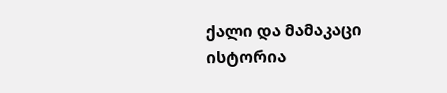ქალი და მამაკაცი
ისტორია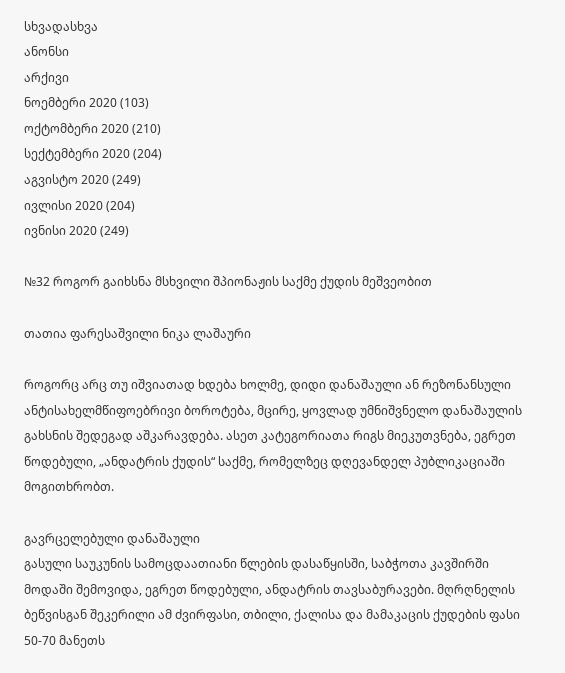სხვადასხვა
ანონსი
არქივი
ნოემბერი 2020 (103)
ოქტომბერი 2020 (210)
სექტემბერი 2020 (204)
აგვისტო 2020 (249)
ივლისი 2020 (204)
ივნისი 2020 (249)

№32 როგორ გაიხსნა მსხვილი შპიონაჟის საქმე ქუდის მეშვეობით

თათია ფარესაშვილი ნიკა ლაშაური

როგორც არც თუ იშვიათად ხდება ხოლმე, დიდი დანაშაული ან რეზონანსული ანტისახელმწიფოებრივი ბოროტება, მცირე, ყოვლად უმნიშვნელო დანაშაულის გახსნის შედეგად აშკარავდება. ასეთ კატეგორიათა რიგს მიეკუთვნება, ეგრეთ წოდებული, „ანდატრის ქუდის“ საქმე, რომელზეც დღევანდელ პუბლიკაციაში მოგითხრობთ.

გავრცელებული დანაშაული
გასული საუკუნის სამოცდაათიანი წლების დასაწყისში, საბჭოთა კავშირში მოდაში შემოვიდა, ეგრეთ წოდებული, ანდატრის თავსაბურავები. მღრღნელის ბეწვისგან შეკერილი ამ ძვირფასი, თბილი, ქალისა და მამაკაცის ქუდების ფასი 50-70 მანეთს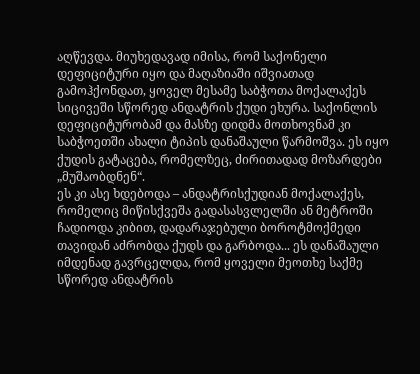აღწევდა. მიუხედავად იმისა, რომ საქონელი დეფიციტური იყო და მაღაზიაში იშვიათად გამოჰქონდათ, ყოველ მესამე საბჭოთა მოქალაქეს სიცივეში სწორედ ანდატრის ქუდი ეხურა. საქონლის დეფიციტურობამ და მასზე დიდმა მოთხოვნამ კი საბჭოეთში ახალი ტიპის დანაშაული წარმოშვა. ეს იყო ქუდის გატაცება, რომელზეც, ძირითადად მოზარდები „მუშაობდნენ“.
ეს კი ასე ხდებოდა – ანდატრისქუდიან მოქალაქეს, რომელიც მიწისქვეშა გადასასვლელში ან მეტროში ჩადიოდა კიბით, დადარაჯებული ბოროტმოქმედი თავიდან აძრობდა ქუდს და გარბოდა... ეს დანაშაული იმდენად გავრცელდა, რომ ყოველი მეოთხე საქმე სწორედ ანდატრის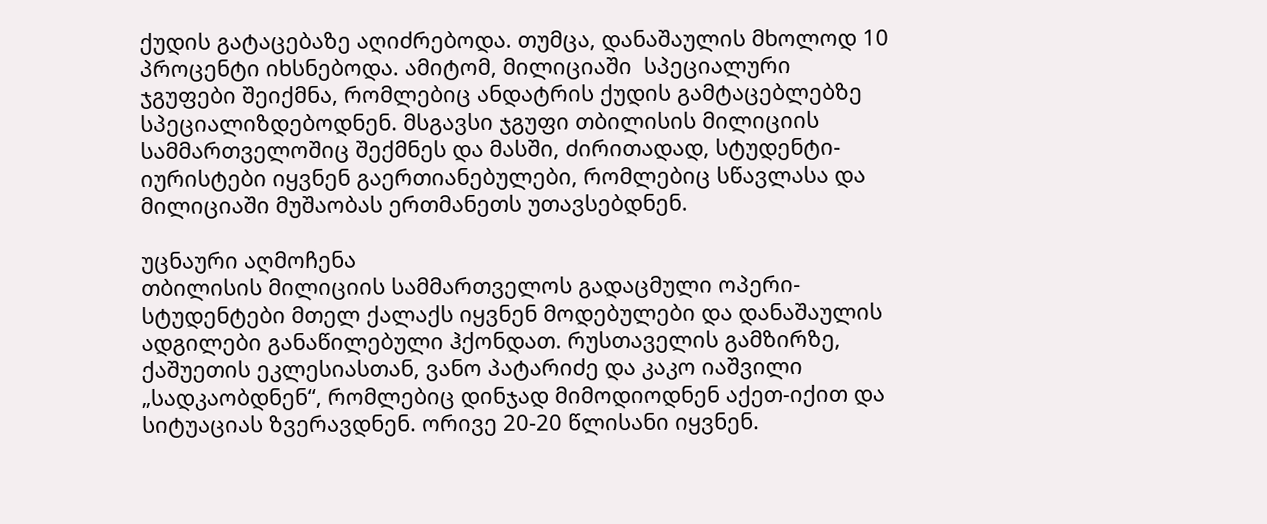ქუდის გატაცებაზე აღიძრებოდა. თუმცა, დანაშაულის მხოლოდ 10 პროცენტი იხსნებოდა. ამიტომ, მილიციაში  სპეციალური ჯგუფები შეიქმნა, რომლებიც ანდატრის ქუდის გამტაცებლებზე სპეციალიზდებოდნენ. მსგავსი ჯგუფი თბილისის მილიციის სამმართველოშიც შექმნეს და მასში, ძირითადად, სტუდენტი-იურისტები იყვნენ გაერთიანებულები, რომლებიც სწავლასა და მილიციაში მუშაობას ერთმანეთს უთავსებდნენ.

უცნაური აღმოჩენა
თბილისის მილიციის სამმართველოს გადაცმული ოპერი-სტუდენტები მთელ ქალაქს იყვნენ მოდებულები და დანაშაულის ადგილები განაწილებული ჰქონდათ. რუსთაველის გამზირზე, ქაშუეთის ეკლესიასთან, ვანო პატარიძე და კაკო იაშვილი „სადკაობდნენ“, რომლებიც დინჯად მიმოდიოდნენ აქეთ-იქით და სიტუაციას ზვერავდნენ. ორივე 20-20 წლისანი იყვნენ.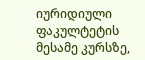იურიდიული ფაკულტეტის მესამე კურსზე,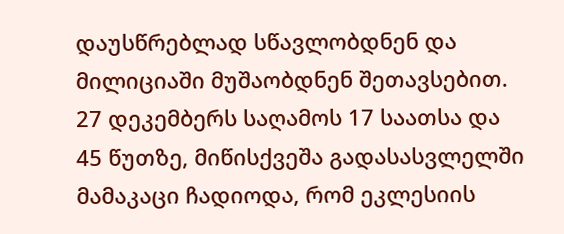დაუსწრებლად სწავლობდნენ და მილიციაში მუშაობდნენ შეთავსებით. 27 დეკემბერს საღამოს 17 საათსა და 45 წუთზე, მიწისქვეშა გადასასვლელში მამაკაცი ჩადიოდა, რომ ეკლესიის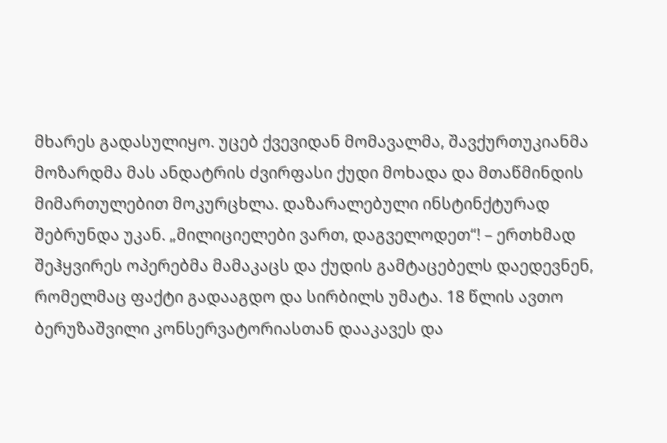მხარეს გადასულიყო. უცებ ქვევიდან მომავალმა, შავქურთუკიანმა მოზარდმა მას ანდატრის ძვირფასი ქუდი მოხადა და მთაწმინდის მიმართულებით მოკურცხლა. დაზარალებული ინსტინქტურად შებრუნდა უკან. „მილიციელები ვართ, დაგველოდეთ“! – ერთხმად შეჰყვირეს ოპერებმა მამაკაცს და ქუდის გამტაცებელს დაედევნენ, რომელმაც ფაქტი გადააგდო და სირბილს უმატა. 18 წლის ავთო ბერუზაშვილი კონსერვატორიასთან დააკავეს და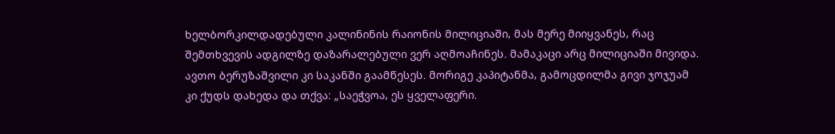ხელბორკილდადებული კალინინის რაიონის მილიციაში, მას მერე მიიყვანეს, რაც შემთხვევის ადგილზე დაზარალებული ვერ აღმოაჩინეს. მამაკაცი არც მილიციაში მივიდა. ავთო ბერუზაშვილი კი საკანში გაამწესეს. მორიგე კაპიტანმა, გამოცდილმა გივი ჯოჯუამ კი ქუდს დახედა და თქვა: „საეჭვოა, ეს ყველაფერი.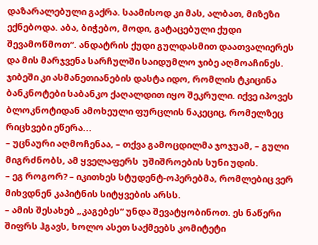დაზარალებული გაქრა. საამისოდ კი მას, ალბათ, მიზეზი ექნებოდა. აბა, ბიჭებო, მოდი, გატაცებული ქუდი შევამოწმოთ“. ანდატრის ქუდი გულდასმით დაათვალიერეს და მის მარჯვენა სარჩულში საიდუმლო ჯიბე აღმოაჩინეს. ჯიბეში კი ასმანეთიანების დასტა იდო, რომლის ტკიცინა ბანკნოტები საბანკო ქაღალდით იყო შეკრული. იქვე იპოვეს ბლოკნოტიდან ამოხეული ფურცლის ნაკეციც, რომელზეც რიცხვები ეწერა...
– უცნაური აღმოჩენაა, – თქვა გამოცდილმა ჯოჯუამ, – გული მიგრძნობს, ამ ყველაფერს  უშიშროების სუნი უდის.
– ეგ როგორ? – იკითხეს სტუდენტ-ოპერებმა, რომლებიც ვერ მიხვდნენ კაპიტნის სიტყვების არსს.
– ამის შესახებ „კაგებეს“ უნდა შევატყობინოთ. ეს ნაწერი შიფრს ჰგავს, ხოლო ასეთ საქმეებს კომიტეტი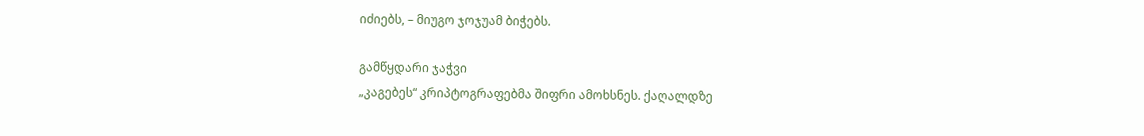იძიებს, – მიუგო ჯოჯუამ ბიჭებს.

გამწყდარი ჯაჭვი
„კაგებეს“ კრიპტოგრაფებმა შიფრი ამოხსნეს. ქაღალდზე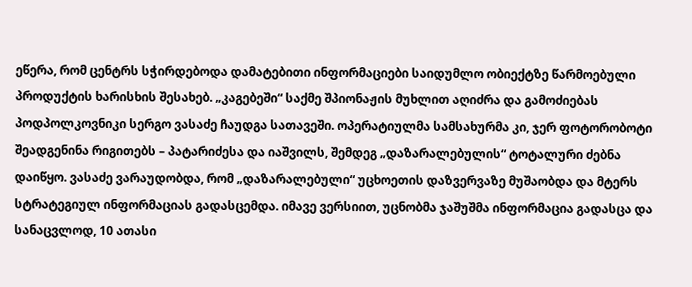ეწერა, რომ ცენტრს სჭირდებოდა დამატებითი ინფორმაციები საიდუმლო ობიექტზე წარმოებული პროდუქტის ხარისხის შესახებ. „კაგებეში“ საქმე შპიონაჟის მუხლით აღიძრა და გამოძიებას პოდპოლკოვნიკი სერგო ვასაძე ჩაუდგა სათავეში. ოპერატიულმა სამსახურმა კი, ჯერ ფოტორობოტი შეადგენინა რიგითებს – პატარიძესა და იაშვილს, შემდეგ „დაზარალებულის“ ტოტალური ძებნა დაიწყო. ვასაძე ვარაუდობდა, რომ „დაზარალებული“ უცხოეთის დაზვერვაზე მუშაობდა და მტერს სტრატეგიულ ინფორმაციას გადასცემდა. იმავე ვერსიით, უცნობმა ჯაშუშმა ინფორმაცია გადასცა და სანაცვლოდ, 10 ათასი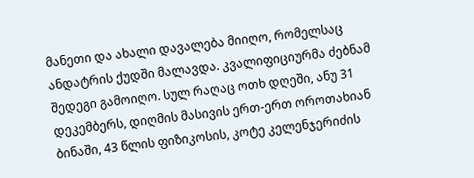მანეთი და ახალი დავალება მიიღო, რომელსაც ანდატრის ქუდში მალავდა. კვალიფიციურმა ძებნამ შედეგი გამოიღო. სულ რაღაც ოთხ დღეში, ანუ 31 დეკემბერს, დიღმის მასივის ერთ-ერთ ოროთახიან ბინაში, 43 წლის ფიზიკოსის, კოტე კელენჯერიძის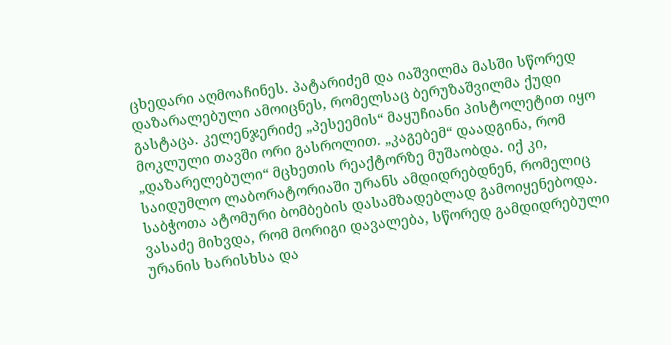ცხედარი აღმოაჩინეს. პატარიძემ და იაშვილმა მასში სწორედ დაზარალებული ამოიცნეს, რომელსაც ბერუზაშვილმა ქუდი გასტაცა. კელენჯერიძე „პესეემის“ მაყუჩიანი პისტოლეტით იყო მოკლული თავში ორი გასროლით. „კაგებემ“ დაადგინა, რომ „დაზარელებული“ მცხეთის რეაქტორზე მუშაობდა. იქ კი, საიდუმლო ლაბორატორიაში ურანს ამდიდრებდნენ, რომელიც საბჭოთა ატომური ბომბების დასამზადებლად გამოიყენებოდა. ვასაძე მიხვდა, რომ მორიგი დავალება, სწორედ გამდიდრებული ურანის ხარისხსა და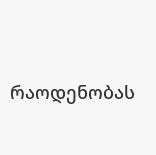რაოდენობას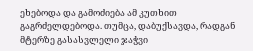ეხებოდა და გამოძიება ამ კუთხით გაგრძელდებოდა. თუმცა, დაბუქსავდა, რადგან მტერზე გასასვლელი ჯაჭვი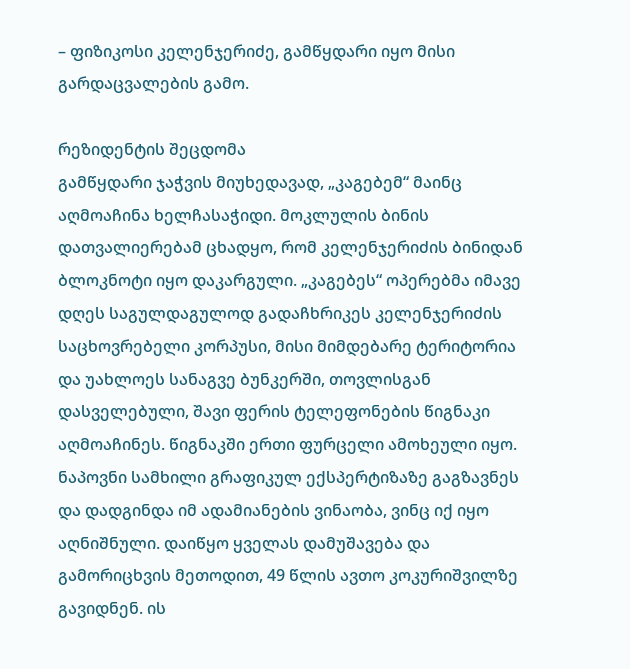– ფიზიკოსი კელენჯერიძე, გამწყდარი იყო მისი გარდაცვალების გამო.

რეზიდენტის შეცდომა
გამწყდარი ჯაჭვის მიუხედავად, „კაგებემ“ მაინც აღმოაჩინა ხელჩასაჭიდი. მოკლულის ბინის დათვალიერებამ ცხადყო, რომ კელენჯერიძის ბინიდან ბლოკნოტი იყო დაკარგული. „კაგებეს“ ოპერებმა იმავე დღეს საგულდაგულოდ გადაჩხრიკეს კელენჯერიძის საცხოვრებელი კორპუსი, მისი მიმდებარე ტერიტორია და უახლოეს სანაგვე ბუნკერში, თოვლისგან დასველებული, შავი ფერის ტელეფონების წიგნაკი აღმოაჩინეს. წიგნაკში ერთი ფურცელი ამოხეული იყო. ნაპოვნი სამხილი გრაფიკულ ექსპერტიზაზე გაგზავნეს და დადგინდა იმ ადამიანების ვინაობა, ვინც იქ იყო აღნიშნული. დაიწყო ყველას დამუშავება და გამორიცხვის მეთოდით, 49 წლის ავთო კოკურიშვილზე გავიდნენ. ის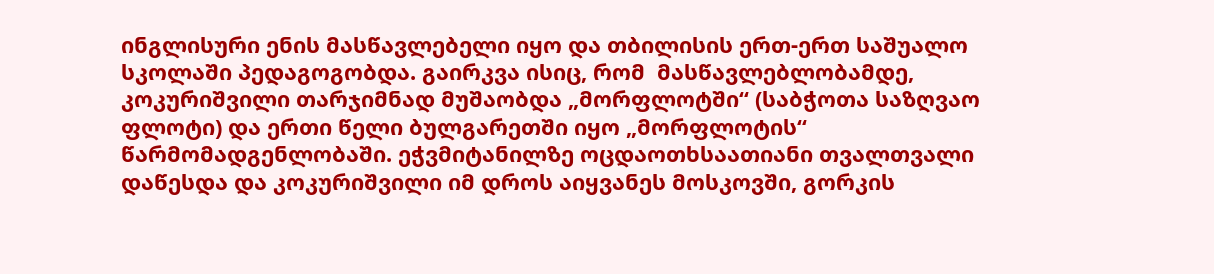ინგლისური ენის მასწავლებელი იყო და თბილისის ერთ-ერთ საშუალო სკოლაში პედაგოგობდა. გაირკვა ისიც, რომ  მასწავლებლობამდე, კოკურიშვილი თარჯიმნად მუშაობდა „მორფლოტში“ (საბჭოთა საზღვაო ფლოტი) და ერთი წელი ბულგარეთში იყო „მორფლოტის“ წარმომადგენლობაში. ეჭვმიტანილზე ოცდაოთხსაათიანი თვალთვალი დაწესდა და კოკურიშვილი იმ დროს აიყვანეს მოსკოვში, გორკის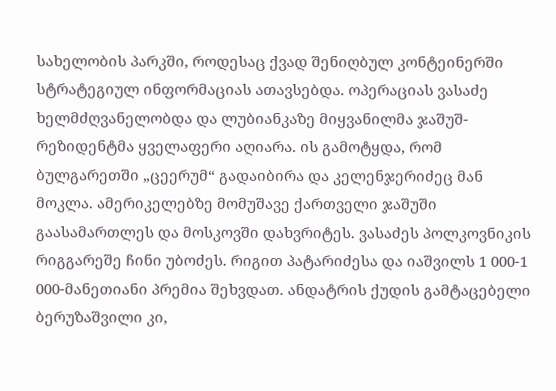სახელობის პარკში, როდესაც ქვად შენიღბულ კონტეინერში სტრატეგიულ ინფორმაციას ათავსებდა. ოპერაციას ვასაძე ხელმძღვანელობდა და ლუბიანკაზე მიყვანილმა ჯაშუშ-რეზიდენტმა ყველაფერი აღიარა. ის გამოტყდა, რომ ბულგარეთში „ცეერუმ“ გადაიბირა და კელენჯერიძეც მან მოკლა. ამერიკელებზე მომუშავე ქართველი ჯაშუში გაასამართლეს და მოსკოვში დახვრიტეს. ვასაძეს პოლკოვნიკის რიგგარეშე ჩინი უბოძეს. რიგით პატარიძესა და იაშვილს 1 000-1 000-მანეთიანი პრემია შეხვდათ. ანდატრის ქუდის გამტაცებელი ბერუზაშვილი კი,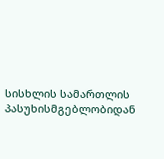სისხლის სამართლის პასუხისმგებლობიდან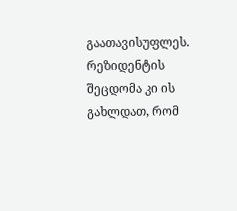გაათავისუფლეს.
რეზიდენტის შეცდომა კი ის გახლდათ, რომ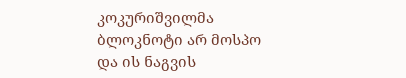კოკურიშვილმა ბლოკნოტი არ მოსპო და ის ნაგვის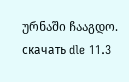ურნაში ჩააგდო.
скачать dle 11.3